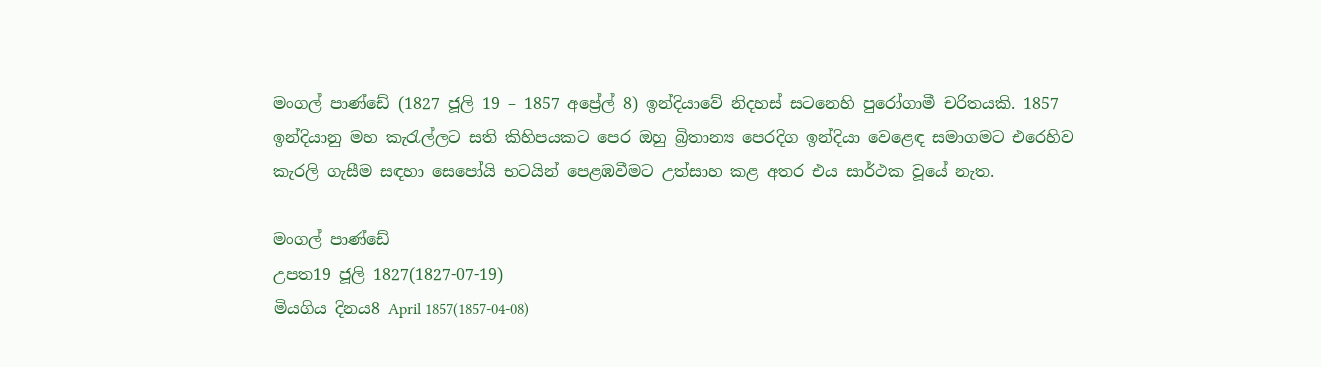මංගල් පාණ්ඩේ (1827 ජූලි 19 – 1857 අප්‍රේල් 8) ඉන්දියාවේ නිදහස් සටනෙහි පුරෝගාමී චරිතයකි. 1857 ඉන්දියානු මහ කැරැල්ලට සති කිහිපයකට පෙර ඔහු බ්‍රිතාන්‍ය පෙරදිග ඉන්දියා වෙළෙඳ සමාගමට එරෙහිව කැරලි ගැසීම සඳහා සෙපෝයි භටයින් පෙළඹවීමට උත්සාහ කළ අතර එය සාර්ථක වූයේ නැත.

මංගල් පාණ්ඩේ
උපත19 ජූලි 1827(1827-07-19)
මියගිය දිනය8 April 1857(1857-04-08)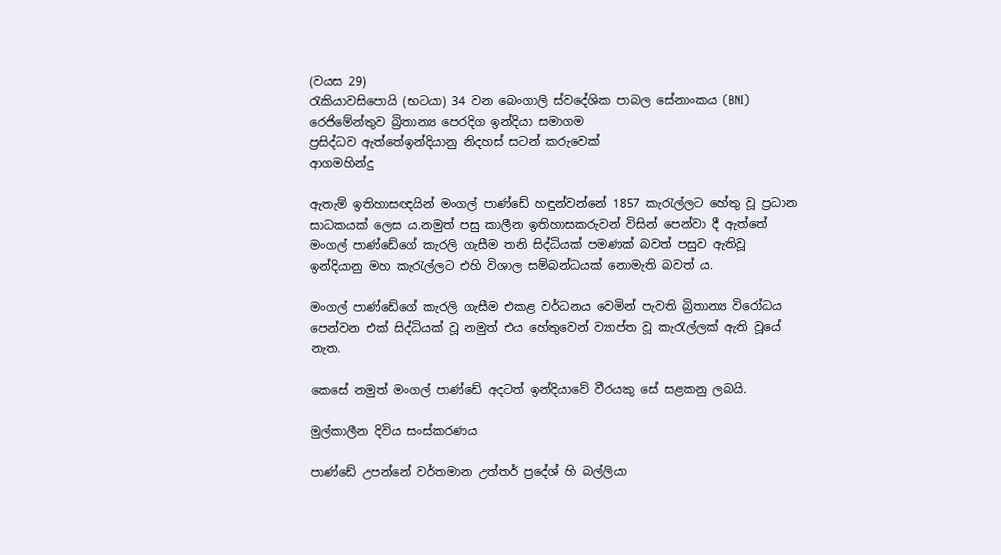(වයස 29)
රැකියාවසිපොයි (භටයා) 34 වන බෙංගාලි ස්වදේශික පාබල සේනාංකය (BNI) රෙජිමේන්තුව බ්‍රිතාන්‍ය පෙරදිග ඉන්දියා සමාගම
ප්‍රසිද්ධව ඇත්තේඉන්දියානු නිදහස් සටන් කරුවෙක්
ආගමහින්දු

ඇතැම් ඉතිහාසඥයින් මංගල් පාණ්ඩේ හඳුන්වන්නේ 1857 කැරැල්ලට හේතු වූ ප්‍රධාන සාධකයක් ලෙස ය.නමුත් පසු කාලීන ඉතිහාසකරුවන් විසින් පෙන්වා දී ඇත්තේ මංගල් පාණ්ඩේගේ කැරලි ගැසීම තනි සිද්ධියක් පමණක් බවත් පසුව ඇතිවූ ඉන්දියානු මහ කැරැල්ලට එහි විශාල සම්බන්ධයක් නොමැති බවත් ය.

මංගල් පාණ්ඩේගේ කැරලි ගැසීම එකළ වර්ධනය වෙමින් පැවති බ්‍රිතාන්‍ය විරෝධය පෙන්වන එක් සිද්ධියක් වූ නමුත් එය හේතුවෙන් ව්‍යාප්ත වූ කැරැල්ලක් ඇති වූයේ නැත.

කෙසේ නමුත් මංගල් පාණ්ඩේ අදටත් ඉන්දියාවේ වීරයකු සේ සළකනු ලබයි.

මුල්කාලීන දිවිය සංස්කරණය

පාණ්ඩේ උපන්නේ වර්තමාන උත්තර් ප්‍රදේශ් හි බල්ලියා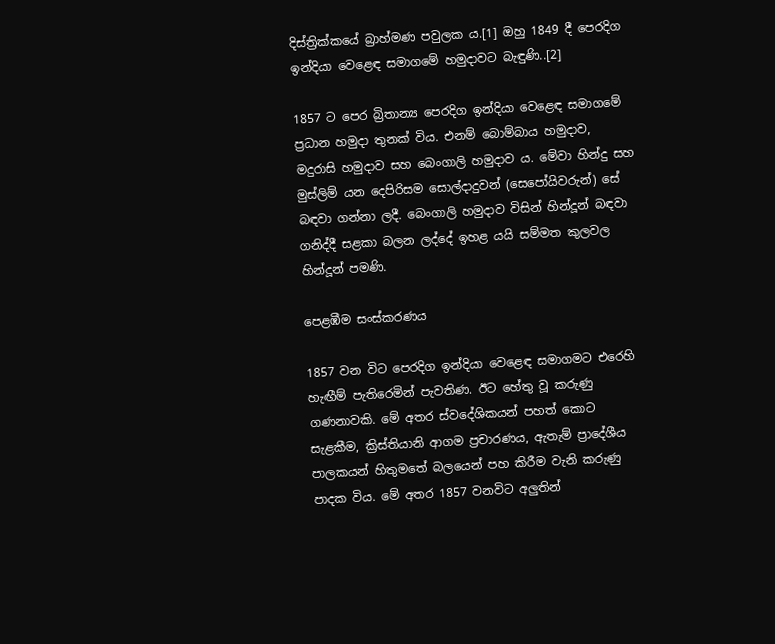දිස්ත්‍රික්කයේ බ්‍රාහ්මණ පවුලක ය.[1] ඔහු 1849 දී පෙරදිග ඉන්දියා වෙළෙඳ සමාගමේ හමුදාවට බැඳුණි..[2]

1857 ට පෙර බ්‍රිතාන්‍ය පෙරදිග ඉන්දියා වෙළෙඳ සමාගමේ ප්‍රධාන හමුදා තුනක් විය. එනම් බොම්බාය හමුදාව, මදුරාසි හමුදාව සහ බෙංගාලි හමුදාව ය. මේවා හින්දු සහ මුස්ලිම් යන දෙපිරිසම සොල්දාදුවන් (සෙපෝයිවරුන්) සේ බඳවා ගන්නා ලදී. බෙංගාලි හමුදාව විසින් හින්දූන් බඳවා ගනිද්දී සළකා බලන ලද්දේ ඉහළ යයි සම්මත කුලවල හින්දූන් පමණි.

පෙළඹීම සංස්කරණය

1857 වන විට පෙරදිග ඉන්දියා වෙළෙඳ සමාගමට එරෙහි හැඟීම් පැතිරෙමින් පැවතිණ. ඊට හේතු වූ කරුණු ගණනාවකි. මේ අතර ස්වදේශිකයන් පහත් කොට සැළකීම, ක්‍රිස්තියානි ආගම ප්‍රචාරණය, ඇතැම් ප්‍රාදේශීය පාලකයන් හිතුමතේ බලයෙන් පහ කිරීම වැනි කරුණු පාදක විය. මේ අතර 1857 වනවිට අලුතින්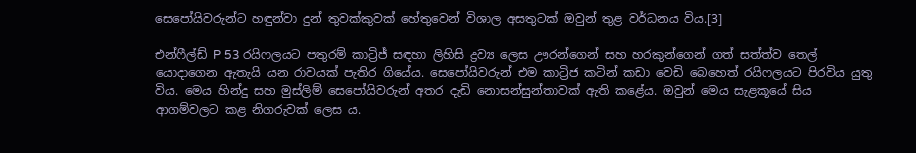සෙපෝයිවරුන්ට හඳුන්වා දුන් තුවක්කුවක් හේතුවෙන් විශාල අසතුටක් ඔවුන් තුළ වර්ධනය විය.[3]

එන්ෆීල්ඩ් P 53 රයිෆලයට පතුරම් කාට්‍රිජ් සඳහා ලිහිසි ද්‍රව්‍ය ලෙස ඌරන්ගෙන් සහ හරකුන්ගෙන් ගත් සත්ත්ව තෙල් යොදාගෙන ඇතැයි යන රාවයක් පැතිර ගියේය. සෙපෝයිවරුන් එම කාට්‍රිජ කටින් කඩා වෙඩි බෙහෙත් රයිෆලයට පිරවිය යුතු විය. මෙය හින්දු සහ මුස්ලිම් සෙපෝයිවරුන් අතර දැඩි නොසන්සුන්තාවක් ඇති කළේය. ඔවුන් මෙය සැළකූයේ සිය ආගම්වලට කළ නිගරුවක් ලෙස ය.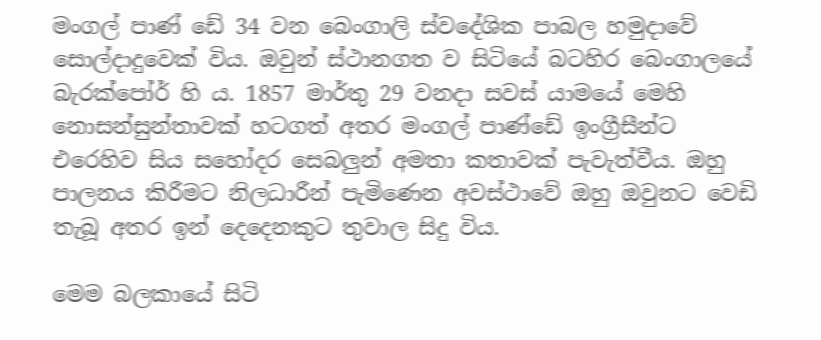මංගල් පාණ් ඩේ 34 වන බෙංගාලි ස්වදේශික පාබල හමුදාවේ සොල්දාදුවෙක් විය. ඔවුන් ස්ථානගත ව සිටියේ බටහිර බෙංගාලයේ බැරක්පෝර් හි ය. 1857 මාර්තු 29 වනදා සවස් යාමයේ මෙහි නොසන්සුන්තාවක් හටගත් අතර මංගල් පාණ්ඩේ ඉංග්‍රීසීන්ට එරෙහිව සිය සහෝදර සෙබලුන් අමතා කතාවක් පැවැත්වීය. ඔහු පාලනය කිරීමට නිලධාරීන් පැමිණෙන අවස්ථාවේ ඔහු ඔවුනට වෙඩි තැබූ අතර ඉන් දෙදෙනකුට තුවාල සිදු විය.

මෙම බලකායේ සිටි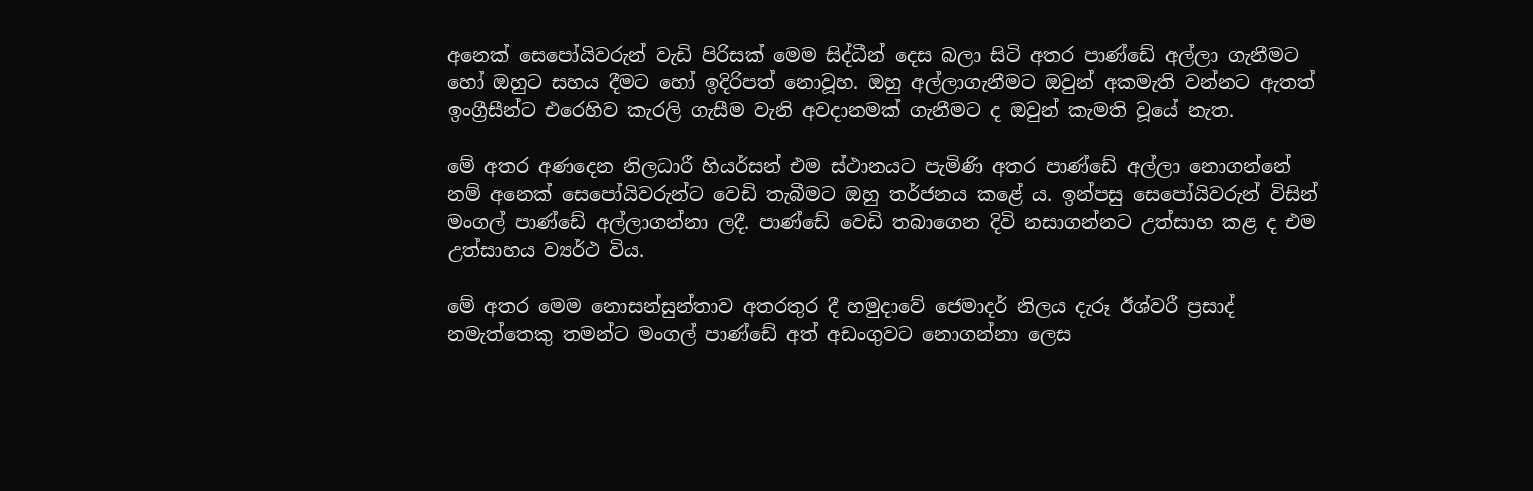අනෙක් සෙපෝයිවරුන් වැඩි පිරිසක් මෙම සිද්ධීන් දෙස බලා සිටි අතර පාණ්ඩේ අල්ලා ගැනීමට හෝ ඔහුට සහය දීමට හෝ ඉදිරිපත් නොවූහ. ඔහු අල්ලාගැනීමට ඔවුන් අකමැති වන්නට ඇතත් ඉංග්‍රීසීන්ට එරෙහිව කැරලි ගැසීම වැනි අවදානමක් ගැනීමට ද ඔවුන් කැමති වූයේ නැත.

මේ අතර අණදෙන නිලධාරී හියර්සන් එම ස්ථානයට පැමිණි අතර පාණ්ඩේ අල්ලා නොගන්නේ නම් අනෙක් සෙපෝයිවරුන්ට වෙඩි තැබීමට ඔහු තර්ජනය කළේ ය. ඉන්පසු සෙපෝයිවරුන් විසින් මංගල් පාණ්ඩේ අල්ලාගන්නා ලදී. පාණ්ඩේ වෙඩි තබාගෙන දිවි නසාගන්නට උත්සාහ කළ ද එම උත්සාහය ව්‍යර්ථ විය.

මේ අතර මෙම නොසන්සුන්තාව අතරතුර දී හමුදාවේ ජෙමාදර් නිලය දැරූ ඊශ්වරී ප්‍රසාද් නමැත්තෙකු තමන්ට මංගල් පාණ්ඩේ අත් අඩංගුවට නොගන්නා ලෙස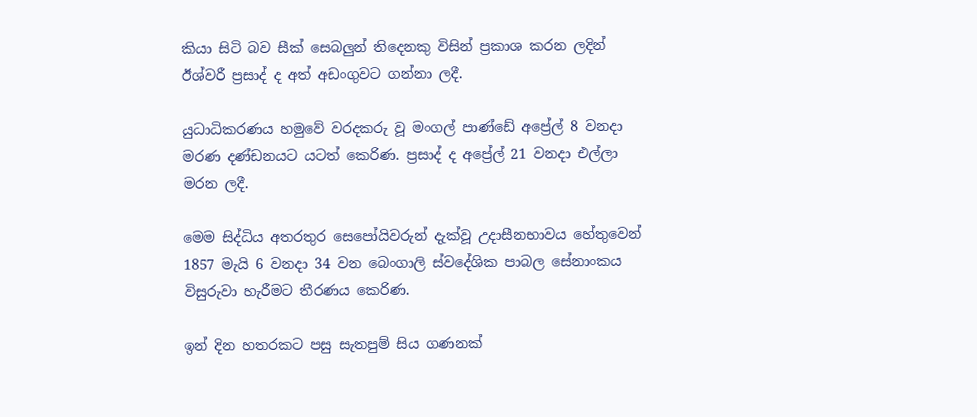කියා සිටි බව සීක් සෙබලුන් තිදෙනකු විසින් ප්‍රකාශ කරන ලදින් ඊශ්වරී ප්‍රසාද් ද අත් අඩංගුවට ගන්නා ලදී.

යුධාධිකරණය හමුවේ වරදකරු වූ මංගල් පාණ්ඩේ අප්‍රේල් 8 වනදා මරණ දණ්ඩනයට යටත් කෙරිණ. ප්‍රසාද් ද අප්‍රේල් 21 වනදා එල්ලා මරන ලදී.

මෙම සිද්ධිය අතරතුර සෙපෝයිවරුන් දැක්වූ උදාසීනභාවය හේතුවෙන් 1857 මැයි 6 වනදා 34 වන බෙංගාලි ස්වදේශික පාබල සේනාංකය විසුරුවා හැරීමට තීරණය කෙරිණ.

ඉන් දින හතරකට පසු සැතපුම් සිය ගණනක්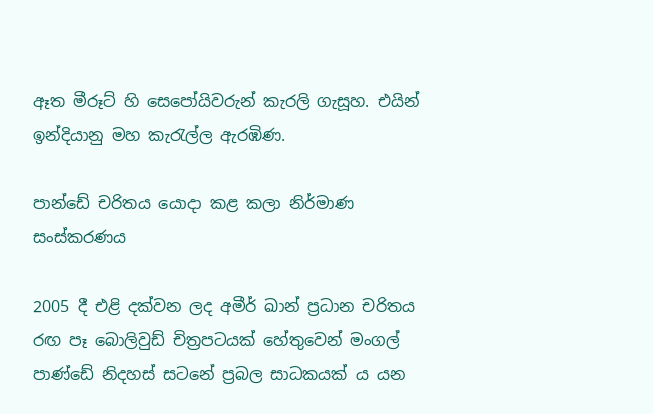ඈත මීරූට් හි සෙපෝයිවරුන් කැරලි ගැසූහ. එයින් ඉන්දියානු මහ කැරැල්ල ඇරඹිණ.

පාන්ඩේ චරිතය යොදා කළ කලා නිර්මාණ සංස්කරණය

2005 දී එළි දක්වන ලද අමීර් ඛාන් ප්‍රධාන චරිතය රඟ පෑ බොලිවුඩ් චිත්‍රපටයක් හේතුවෙන් මංගල් පාණ්ඩේ නිදහස් සටනේ ප්‍රබල සාධකයක් ය යන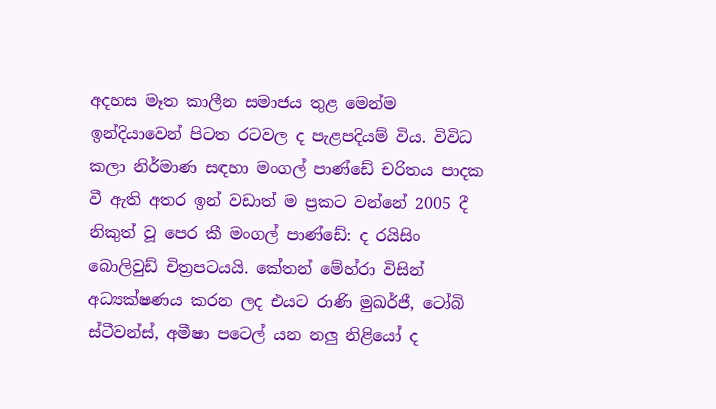අදහස මෑත කාලීන සමාජය තුළ මෙන්ම ඉන්දියාවෙන් පිටත රටවල ද පැළපදියම් විය. විවිධ කලා නිර්මාණ සඳහා මංගල් පාණ්ඩේ චරිතය පාදක වී ඇති අතර ඉන් වඩාත් ම ප්‍රකට වන්නේ 2005 දී නිකුත් වූ පෙර කී මංගල් පාණ්ඩේ: ද රයිසිං බොලිවුඩ් චිත්‍රපටයයි. කේතන් මේහ්රා විසින් අධ්‍යක්ෂණය කරන ලද එයට රාණි මුඛර්ජී, ටෝබි ස්ටීවන්ස්, අමීෂා පටෙල් යන නලු නිළියෝ ද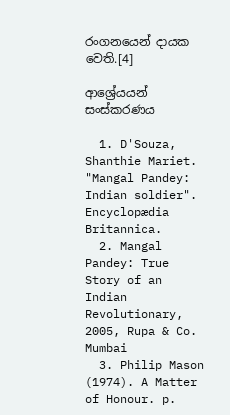රංගනයෙන් දායක වෙති.[4]

ආශ්‍රේයයන් සංස්කරණය

  1. D'Souza, Shanthie Mariet. "Mangal Pandey: Indian soldier". Encyclopædia Britannica.
  2. Mangal Pandey: True Story of an Indian Revolutionary, 2005, Rupa & Co. Mumbai
  3. Philip Mason (1974). A Matter of Honour. p.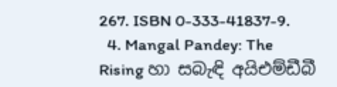267. ISBN 0-333-41837-9.
  4. Mangal Pandey: The Rising හා සබැඳි අයිඑම්ඩීබී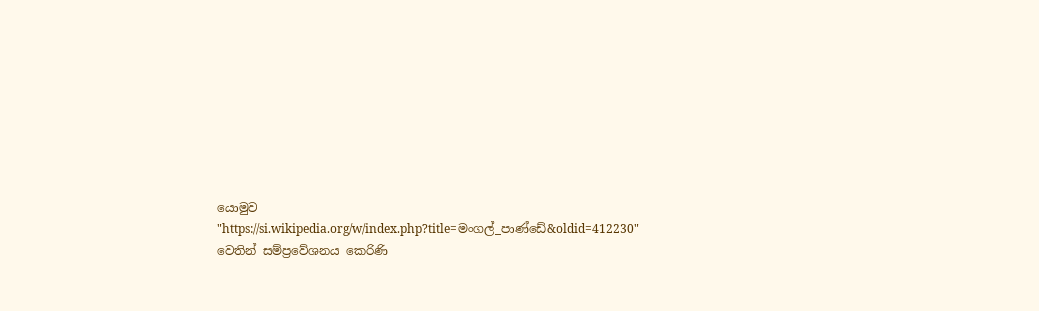යොමුව
"https://si.wikipedia.org/w/index.php?title=මංගල්_පාණ්ඩේ&oldid=412230" වෙතින් සම්ප්‍රවේශනය කෙරිණි